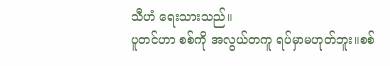သီဟံ ရေးသားသည်။
ပူတင်ဟာ စစ်ကို အလွယ်တကူ ရပ်မှာမဟုတ်ဘူး။စစ်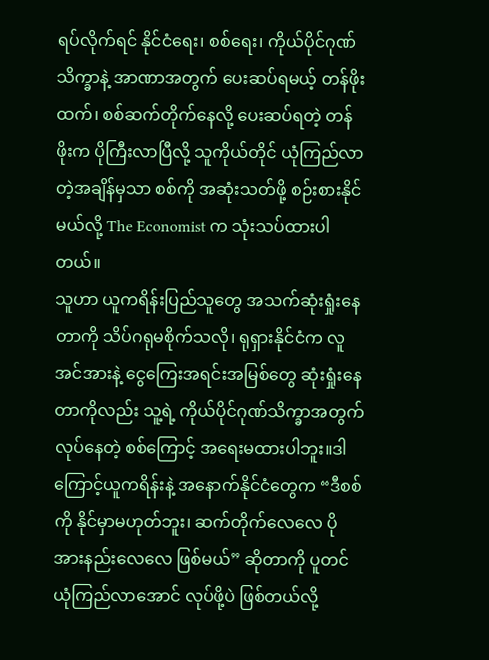ရပ်လိုက်ရင် နိုင်ငံရေး၊ စစ်ရေး၊ ကိုယ်ပိုင်ဂုဏ်သိက္ခာနဲ့ အာဏာအတွက် ပေးဆပ်ရမယ့် တန်ဖိုးထက်၊ စစ်ဆက်တိုက်နေလို့ ပေးဆပ်ရတဲ့ တန်ဖိုးက ပိုကြီးလာပြီလို့ သူကိုယ်တိုင် ယုံကြည်လာတဲ့အချိန်မှသာ စစ်ကို အဆုံးသတ်ဖို့ စဉ်းစားနိုင်မယ်လို့ The Economist က သုံးသပ်ထားပါတယ်။
သူဟာ ယူကရိန်းပြည်သူတွေ အသက်ဆုံးရှုံးနေတာကို သိပ်ဂရုမစိုက်သလို၊ ရုရှားနိုင်ငံက လူအင်အားနဲ့ ငွေကြေးအရင်းအမြစ်တွေ ဆုံးရှုံးနေတာကိုလည်း သူ့ရဲ့ ကိုယ်ပိုင်ဂုဏ်သိက္ခာအတွက် လုပ်နေတဲ့ စစ်ကြောင့် အရေးမထားပါဘူး။ဒါကြောင့်ယူကရိန်းနဲ့ အနောက်နိုင်ငံတွေက “ဒီစစ်ကို နိုင်မှာမဟုတ်ဘူး၊ ဆက်တိုက်လေလေ ပိုအားနည်းလေလေ ဖြစ်မယ်” ဆိုတာကို ပူတင် ယုံကြည်လာအောင် လုပ်ဖို့ပဲ ဖြစ်တယ်လို့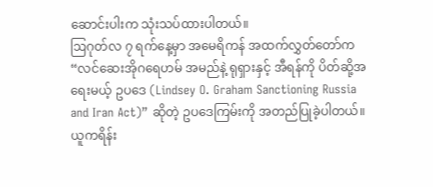ဆောင်းပါးက သုံးသပ်ထားပါတယ်။
ဩဂုတ်လ ၇ ရက်နေ့မှာ အမေရိကန် အထက်လွှတ်တော်က “လင်ဆေးအိုဂရေဟမ် အမည်နဲ့ ရုရှားနှင့် အီရန်ကို ပိတ်ဆို့အရေးမယ့် ဥပဒေ (Lindsey O. Graham Sanctioning Russia and Iran Act)” ဆိုတဲ့ ဥပဒေကြမ်းကို အတည်ပြုခဲ့ပါတယ်။ ယူကရိန်း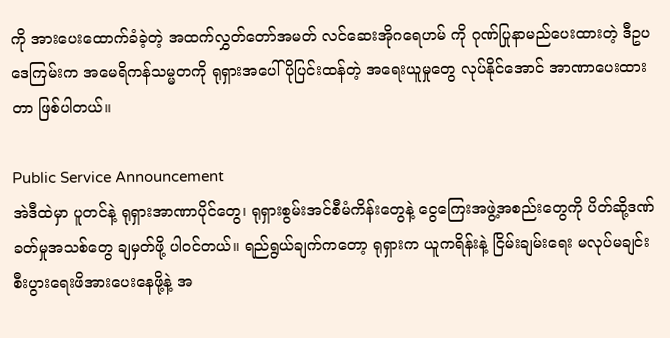ကို အားပေးထောက်ခံခဲ့တဲ့ အထက်လွှတ်တော်အမတ် လင်ဆေးအိုဂရေဟမ် ကို ဂုဏ်ပြုနာမည်ပေးထားတဲ့ ဒီဥပဒေကြမ်းက အမေရိကန်သမ္မတကို ရုရှားအပေါ် ပိုပြင်းထန်တဲ့ အရေးယူမှုတွေ လုပ်နိုင်အောင် အာဏာပေးထားတာ ဖြစ်ပါတယ်။

Public Service Announcement
အဲဒီထဲမှာ ပူတင်နဲ့ ရုရှားအာဏာပိုင်တွေ၊ ရုရှားစွမ်းအင်စီမံကိန်းတွေနဲ့ ငွေကြေးအဖွဲ့အစည်းတွေကို ပိတ်ဆို့ဒဏ်ခတ်မှုအသစ်တွေ ချမှတ်ဖို့ ပါဝင်တယ်။ ရည်ရွယ်ချက်ကတော့ ရုရှားက ယူကရိန်းနဲ့ ငြိမ်းချမ်းရေး မလုပ်မချင်း စီးပွားရေးဖိအားပေးနေဖို့နဲ့ အ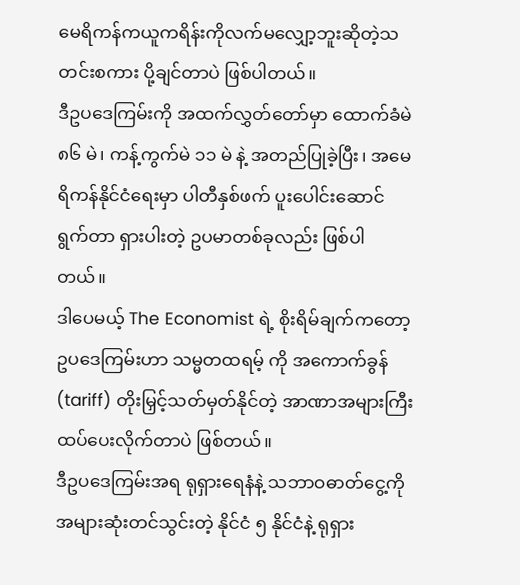မေရိကန်ကယူကရိန်းကိုလက်မလျှော့ဘူးဆိုတဲ့သတင်းစကား ပို့ချင်တာပဲ ဖြစ်ပါတယ်။
ဒီဥပဒေကြမ်းကို အထက်လွှတ်တော်မှာ ထောက်ခံမဲ ၈၆ မဲ၊ ကန့်ကွက်မဲ ၁၁ မဲ နဲ့ အတည်ပြုခဲ့ပြီး၊ အမေရိကန်နိုင်ငံရေးမှာ ပါတီနှစ်ဖက် ပူးပေါင်းဆောင်ရွက်တာ ရှားပါးတဲ့ ဥပမာတစ်ခုလည်း ဖြစ်ပါတယ်။
ဒါပေမယ့် The Economist ရဲ့ စိုးရိမ်ချက်ကတော့ ဥပဒေကြမ်းဟာ သမ္မတထရမ့် ကို အကောက်ခွန် (tariff) တိုးမြှင့်သတ်မှတ်နိုင်တဲ့ အာဏာအများကြီး ထပ်ပေးလိုက်တာပဲ ဖြစ်တယ်။
ဒီဥပဒေကြမ်းအရ ရုရှားရေနံနဲ့ သဘာဝဓာတ်ငွေ့ကို အများဆုံးတင်သွင်းတဲ့ နိုင်ငံ ၅ နိုင်ငံနဲ့ ရုရှား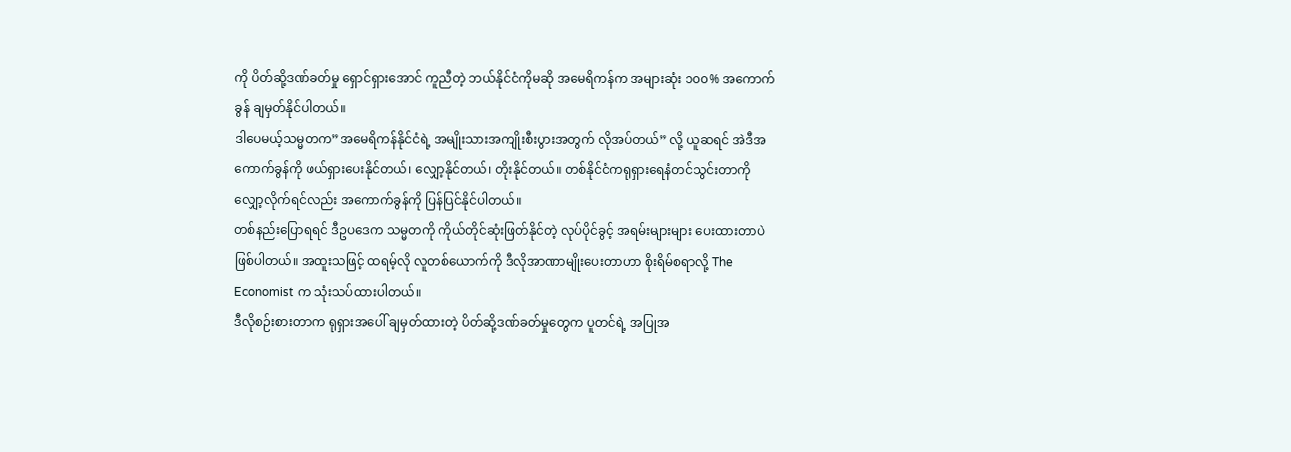ကို ပိတ်ဆို့ဒဏ်ခတ်မှု ရှောင်ရှားအောင် ကူညီတဲ့ ဘယ်နိုင်ငံကိုမဆို အမေရိကန်က အများဆုံး ၁၀၀% အကောက်ခွန် ချမှတ်နိုင်ပါတယ်။
ဒါပေမယ့်သမ္မတက”အမေရိကန်နိုင်ငံရဲ့ အမျိုးသားအကျိုးစီးပွားအတွက် လိုအပ်တယ်” လို့ ယူဆရင် အဲဒီအကောက်ခွန်ကို ဖယ်ရှားပေးနိုင်တယ်၊ လျှော့နိုင်တယ်၊ တိုးနိုင်တယ်။ တစ်နိုင်ငံကရုရှားရေနံတင်သွင်းတာကို လျှော့လိုက်ရင်လည်း အကောက်ခွန်ကို ပြန်ပြင်နိုင်ပါတယ်။
တစ်နည်းပြောရရင် ဒီဥပဒေက သမ္မတကို ကိုယ်တိုင်ဆုံးဖြတ်နိုင်တဲ့ လုပ်ပိုင်ခွင့် အရမ်းများများ ပေးထားတာပဲ ဖြစ်ပါတယ်။ အထူးသဖြင့် ထရမ့်လို လူတစ်ယောက်ကို ဒီလိုအာဏာမျိုးပေးတာဟာ စိုးရိမ်စရာလို့ The Economist က သုံးသပ်ထားပါတယ်။
ဒီလိုစဉ်းစားတာက ရုရှားအပေါ် ချမှတ်ထားတဲ့ ပိတ်ဆို့ဒဏ်ခတ်မှုတွေက ပူတင်ရဲ့ အပြုအ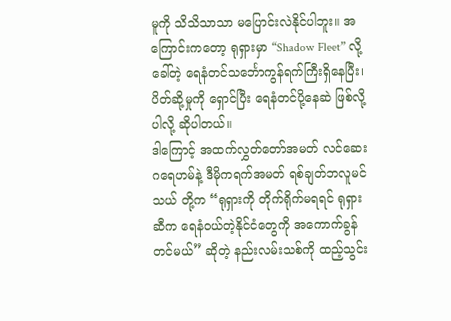မူကို သိသိသာသာ မပြောင်းလဲနိုင်ပါဘူး။ အကြောင်းကတော့ ရုရှားမှာ “Shadow Fleet” လို့ခေါ်တဲ့ ရေနံတင်သင်္ဘောကွန်ရက်ကြီးရှိနေပြီး၊ ပိတ်ဆို့မှုကို ရှောင်ပြီး ရေနံတင်ပို့နေဆဲ ဖြစ်လို့ပါလို့ ဆိုပါတယ်။
ဒါကြောင့် အထက်လွှတ်တော်အမတ် လင်ဆေး ဂရေဟမ်နဲ့ ဒီမိုကရက်အမတ် ရစ်ချတ်ဘလူမင်သယ် တို့က “ရုရှားကို တိုက်ရိုက်မရရင် ရုရှားဆီက ရေနံဝယ်တဲ့နိုင်ငံတွေကို အကောက်ခွန်တင်မယ်” ဆိုတဲ့ နည်းလမ်းသစ်ကို ထည့်သွင်း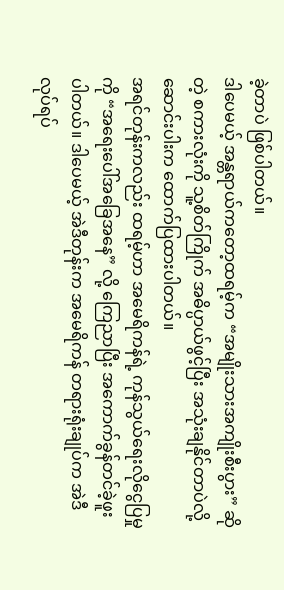ခဲ့တာပဲ ဖြစ်ပါတယ်။
ဒါပေမယ့် အန္တရာယ်ကတော့ထရမ့်က “အမျိုးသားအကျိုးစီးပွား” ဆိုတဲ့ စကားလုံးကို သူ့စိတ်ကြိုက် အဓိပ္ပာယ်ဖွင့်ပြီး အသုံးချနိုင်တာပဲလို့ ဆောင်းပါးက ထောက်ပြထားပါတယ်။
အရင်တုန်းကလည်း ထရမ့်ဟာ အမေရိကန်ရဲ့ ကုန်သွယ်ရေးလိုငွေပြမှုကို “အရေးပေါ်အခြေအနေ” လို့ ကြေညာပြီး အကောက်ခွန်တင်ခဲ့ဖူးပါတယ်။ ဒါပေမယ့် အဲဒီတုန်းက အမေရိကန် တရားရုံးချုပ်က အဲဒီလုပ်ရပ်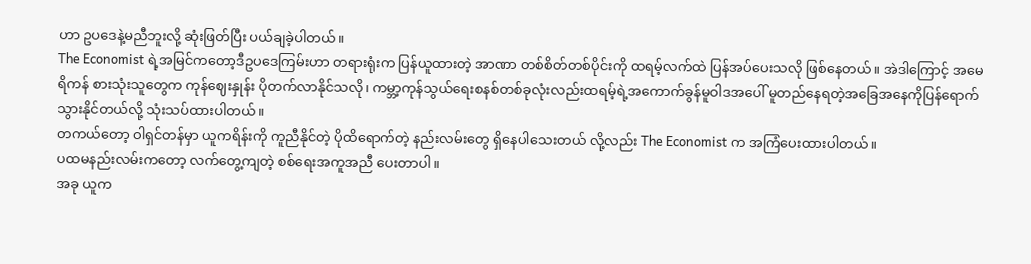ဟာ ဥပဒေနဲ့မညီဘူးလို့ ဆုံးဖြတ်ပြီး ပယ်ချခဲ့ပါတယ်။
The Economist ရဲ့အမြင်ကတော့ဒီဥပဒေကြမ်းဟာ တရားရုံးက ပြန်ယူထားတဲ့ အာဏာ တစ်စိတ်တစ်ပိုင်းကို ထရမ့်လက်ထဲ ပြန်အပ်ပေးသလို ဖြစ်နေတယ်။ အဲဒါကြောင့် အမေရိကန် စားသုံးသူတွေက ကုန်ဈေးနှုန်း ပိုတက်လာနိုင်သလို၊ ကမ္ဘာ့ကုန်သွယ်ရေးစနစ်တစ်ခုလုံးလည်းထရမ့်ရဲ့အကောက်ခွန်မူဝါဒအပေါ် မူတည်နေရတဲ့အခြေအနေကိုပြန်ရောက်သွားနိုင်တယ်လို့ သုံးသပ်ထားပါတယ်။
တကယ်တော့ ဝါရှင်တန်မှာ ယူကရိန်းကို ကူညီနိုင်တဲ့ ပိုထိရောက်တဲ့ နည်းလမ်းတွေ ရှိနေပါသေးတယ် လို့လည်း The Economist က အကြံပေးထားပါတယ်။
ပထမနည်းလမ်းကတော့ လက်တွေ့ကျတဲ့ စစ်ရေးအကူအညီ ပေးတာပါ။
အခု ယူက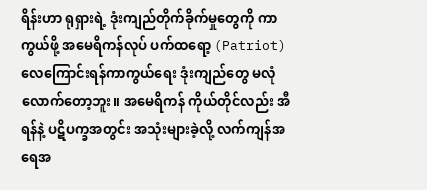ရိန်းဟာ ရုရှားရဲ့ ဒုံးကျည်တိုက်ခိုက်မှုတွေကို ကာကွယ်ဖို့ အမေရိကန်လုပ် ပက်ထရော့ (Patriot) လေကြောင်းရန်ကာကွယ်ရေး ဒုံးကျည်တွေ မလုံလောက်တော့ဘူး။ အမေရိကန် ကိုယ်တိုင်လည်း အီရန်နဲ့ ပဋိပက္ခအတွင်း အသုံးများခဲ့လို့ လက်ကျန်အရေအ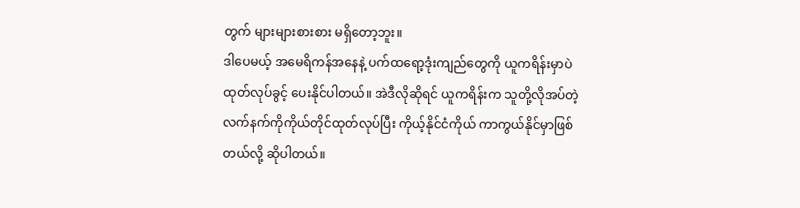တွက် များများစားစား မရှိတော့ဘူး။
ဒါပေမယ့် အမေရိကန်အနေနဲ့ ပက်ထရော့ဒုံးကျည်တွေကို ယူကရိန်းမှာပဲ ထုတ်လုပ်ခွင့် ပေးနိုင်ပါတယ်။ အဲဒီလိုဆိုရင် ယူကရိန်းက သူတို့လိုအပ်တဲ့ လက်နက်ကိုကိုယ်တိုင်ထုတ်လုပ်ပြီး ကိုယ့်နိုင်ငံကိုယ် ကာကွယ်နိုင်မှာဖြစ်တယ်လို့ ဆိုပါတယ်။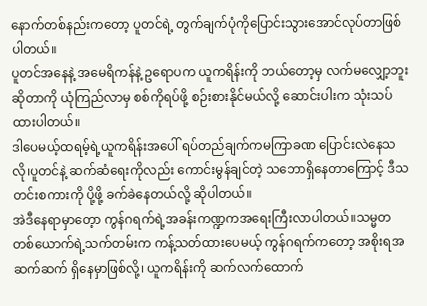နောက်တစ်နည်းကတော့ ပူတင်ရဲ့ တွက်ချက်ပုံကိုပြောင်းသွားအောင်လုပ်တာဖြစ်ပါတယ်။
ပူတင်အနေနဲ့ အမေရိကန်နဲ့ ဥရောပက ယူကရိန်းကို ဘယ်တော့မှ လက်မလျှော့ဘူး ဆိုတာကို ယုံကြည်လာမှ စစ်ကိုရပ်ဖို့ စဉ်းစားနိုင်မယ်လို့ ဆောင်းပါးက သုံးသပ်ထားပါတယ်။
ဒါပေမယ့်ထရမ့်ရဲ့ယူကရိန်းအပေါ် ရပ်တည်ချက်ကမကြာခဏ ပြောင်းလဲနေသလို၊ပူတင်နဲ့ ဆက်ဆံရေးကိုလည်း ကောင်းမွန်ချင်တဲ့ သဘောရှိနေတာကြောင့် ဒီသတင်းစကားကို ပို့ဖို့ ခက်ခဲနေတယ်လို့ ဆိုပါတယ်။
အဲဒီနေရာမှာတေ့ာ ကွန်ဂရက်ရဲ့အခန်းကဏ္ဍကအရေးကြီးလာပါတယ်။သမ္မတတစ်ယောက်ရဲ့သက်တမ်းက ကန့်သတ်ထားပေမယ့် ကွန်ဂရက်ကတော့ အစိုးရအဆက်ဆက် ရှိနေမှာဖြစ်လို့၊ ယူကရိန်းကို ဆက်လက်ထောက်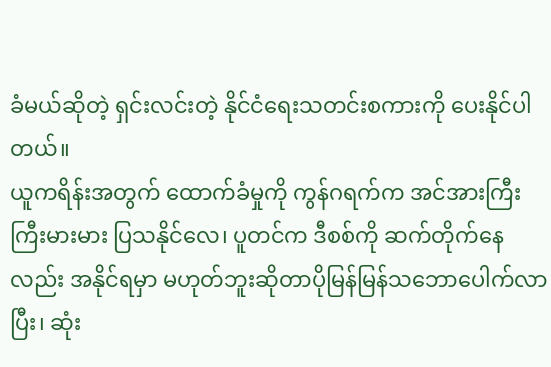ခံမယ်ဆိုတဲ့ ရှင်းလင်းတဲ့ နိုင်ငံရေးသတင်းစကားကို ပေးနိုင်ပါတယ်။
ယူကရိန်းအတွက် ထောက်ခံမှုကို ကွန်ဂရက်က အင်အားကြီးကြီးမားမား ပြသနိုင်လေ၊ ပူတင်က ဒီစစ်ကို ဆက်တိုက်နေလည်း အနိုင်ရမှာ မဟုတ်ဘူးဆိုတာပိုမြန်မြန်သဘောပေါက်လာပြီး၊ ဆုံး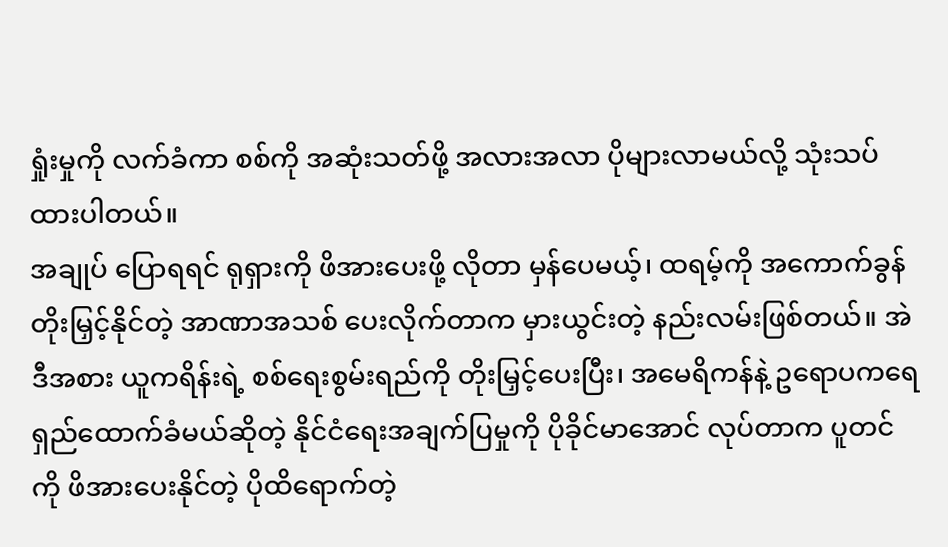ရှုံးမှုကို လက်ခံကာ စစ်ကို အဆုံးသတ်ဖို့ အလားအလာ ပိုများလာမယ်လို့ သုံးသပ်ထားပါတယ်။
အချုပ် ပြောရရင် ရုရှားကို ဖိအားပေးဖို့ လိုတာ မှန်ပေမယ့်၊ ထရမ့်ကို အကောက်ခွန်တိုးမြှင့်နိုင်တဲ့ အာဏာအသစ် ပေးလိုက်တာက မှားယွင်းတဲ့ နည်းလမ်းဖြစ်တယ်။ အဲဒီအစား ယူကရိန်းရဲ့ စစ်ရေးစွမ်းရည်ကို တိုးမြှင့်ပေးပြီး၊ အမေရိကန်နဲ့ ဥရောပကရေရှည်ထောက်ခံမယ်ဆိုတဲ့ နိုင်ငံရေးအချက်ပြမှုကို ပိုခိုင်မာအောင် လုပ်တာက ပူတင်ကို ဖိအားပေးနိုင်တဲ့ ပိုထိရောက်တဲ့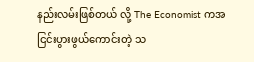နည်းလမ်းဖြစ်တယ် လို့ The Economist ကအငြင်းပွားဖွယ်ကောင်းတဲ့ သ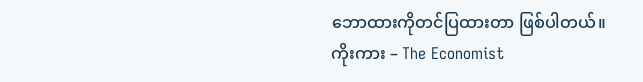ဘောထားကိုတင်ပြထားတာ ဖြစ်ပါတယ်။
ကိုးကား – The Economist